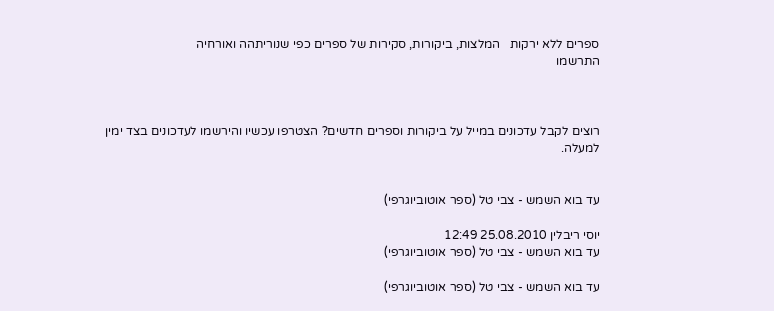ספרים ללא ירקות   המלצות, ביקורות, סקירות של ספרים כפי שנוריתהה ואורחיה
התרשמו



רוצים לקבל עדכונים במייל על ביקורות וספרים חדשים? הצטרפו עכשיו והירשמו לעדכונים בצד ימין  למעלה.


עד בוא השמש - צבי טל (ספר אוטוביוגרפי)

יוסי ריבלין 25.08.2010 12:49
עד בוא השמש - צבי טל (ספר אוטוביוגרפי)

עד בוא השמש - צבי טל (ספר אוטוביוגרפי)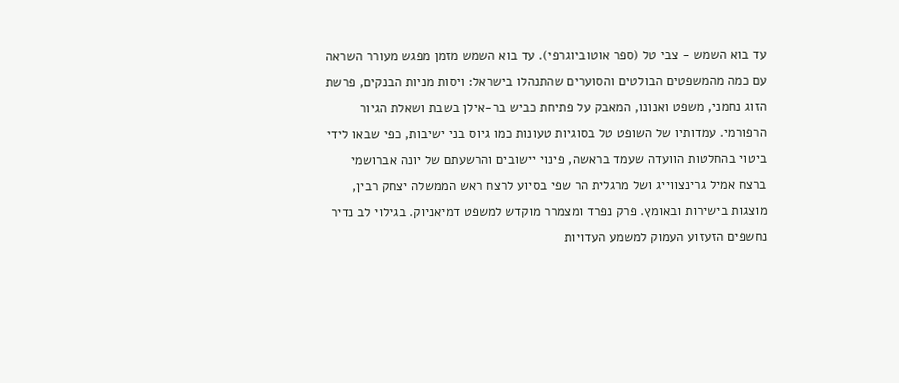עד בוא השמש - צבי טל (ספר אוטוביוגרפי). עד בוא השמש מזמן מפגש מעורר השראה עם כמה מהמשפטים הבולטים והסוערים שהתנהלו בישראל: ויסות מניות הבנקים, פרשת הזוג נחמני, משפט ואנונו, המאבק על פתיחת כביש בר-אילן בשבת ושאלת הגיור הרפורמי. עמדותיו של השופט טל בסוגיות טעונות כמו גיוס בני ישיבות, כפי שבאו לידי ביטוי בהחלטות הוועדה שעמד בראשה, פינוי יישובים והרשעתם של יונה אברושמי ברצח אמיל גרינצווייג ושל מרגלית הר שפי בסיוע לרצח ראש הממשלה יצחק רבין, מוצגות בישירות ובאומץ. פרק נפרד ומצמרר מוקדש למשפט דמיאניוק. בגילוי לב נדיר נחשפים הזעזוע העמוק למשמע העדויות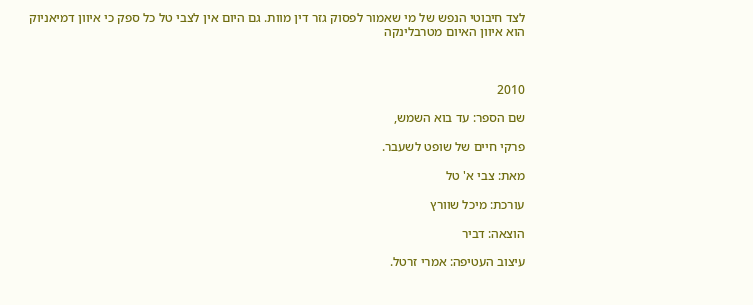לצד חיבוטי הנפש של מי שאמור לפסוק גזר דין מוות. גם היום אין לצבי טל כל ספק כי איוון דמיאניוק הוא איוון האיום מטרבלינקה



2010

שם הספר: עד בוא השמש,

פרקי חיים של שופט לשעבר.

מאת: צבי א' טל

עורכת: מיכל שוורץ

הוצאה: דביר

עיצוב העטיפה: אמרי זרטל.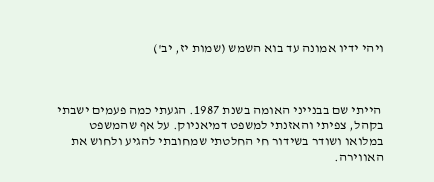ויהי ידיו אמונה עד בוא השמש (שמות יז, יב')



 הייתי שם בבנייני האומה בשנת 1987. הגעתי כמה פעמים ישבתי בקהל, צפיתי והאזנתי למשפט דמיאניוק. על אף שהמשפט במלואו ושודר בשידור חי החלטתי שמחובתי להגיע ולחוש את האווירה.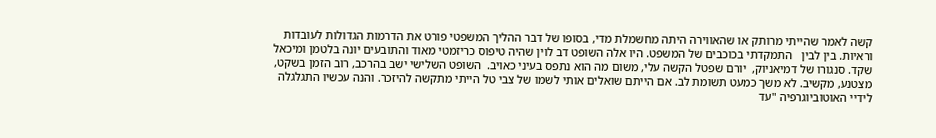קשה לאמר שהייתי מרותק או שהאווירה היתה מחשמלת מדי, בסופו של דבר ההליך המשפטי פורט את הדרמות הגדולות לעובדות וראיות. בין לבין   התמקדתי בכוכבים של המשפט. היו אלה השופט דב לוין שהיה טיפוס כריזמטי מאוד והתובעים יונה בלטמן ומיכאל שקד. סנגורו של דמיאניוק,  יורם שפטל הקשה עלי, משום מה הוא נתפס בעיני כאויב.  השופט השלישי ישב בהרכב, רוב הזמן בשקט, מצטנע, מקשיב. לא משך כמעט תשומת לב. אם הייתם שואלים אותי לשמו של צבי טל הייתי מתקשה להיזכר. והנה עכשיו התגלגלה לידיי האוטוביוגרפיה "עד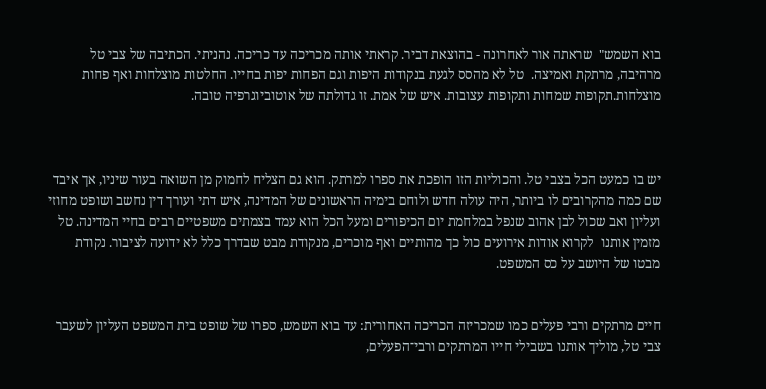בוא השמש"  שראתה אור לאחרונה - בהוצאת דביר. קראתי אותה מכריכה עד כריכה. נהניתי. הכתיבה של צבי טל מרהיבה, מרתקת ואמיצה.  טל לא מהסס לגעת בנקודות היפות וגם הפחות יפות בחייו. החלטות מוצלחות ואף פחות מוצלחות.תקופות שמחות ותקופות עצובות. איש של אמת. זו גדולתה של אוטוביוגרפיה טובה.



יש בו כמעט הכל בצבי טל. והכוליות הזו הופכת את ספרו למרתק. הוא גם הצליח לחמוק מן השואה בעור שיניו, אך איבד שם כמה מהקרובים לו ביותר, היה עולה חדש ולוחם בימיה הראשונים של המדינה, איש דתי ועורך דין נחשב ושופט מחוזי ועליון ואב שכול לבן אהוב שנפל במלחמת יום הכיפורים ומעל הכל הוא עמד בצמתים משפטיים רבים בחיי המדינה. טל מזמין אותנו  לקרוא אודות אירועים כול כך מהותיים ואף מוכרים, מנקודת מבט שבדרך כלל לא ידועה לציבור. נקודת מבטו של היושב על כס המשפט.


חיים מרתקים ורבי פעלים כמו שמכריזה הכריכה האחורית: עד בוא השמש, ספרו של שופט בית המשפט העליון לשעבר צבי טל, מוליך אותנו בשבילי חייו המרתקים ורבי־הפעלים,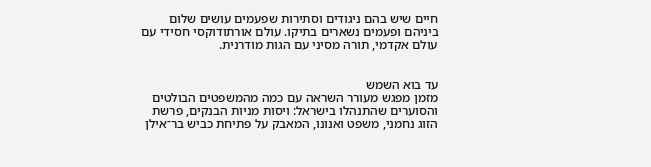חיים שיש בהם ניגודים וסתירות שפעמים עושים שלום ביניהם ופעמים נשארים בתיקו. עולם אורתודוקסי חסידי עם עולם אקדמי, תורה מסיני עם הגות מודרנית.


עד בוא השמש
מזמן מפגש מעורר השראה עם כמה מהמשפטים הבולטים והסוערים שהתנהלו בישראל: ויסות מניות הבנקים, פרשת הזוג נחמני, משפט ואנונו, המאבק על פתיחת כביש בר־אילן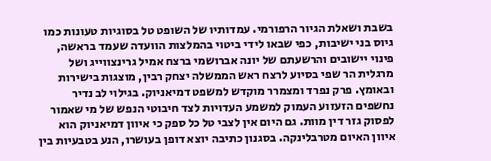בשבת ושאלת הגיור הרפורמי. עמדותיו של השופט טל בסוגיות טעונות כמו גיוס בני ישיבות, כפי שבאו לידי ביטוי בהמלצות הוועדה שעמד בראשה, פינוי יישובים והרשעתם של יונה אברושמי ברצח אמיל גרינצווייג ושל מרגלית הר שפי בסיוע לרצח ראש הממשלה יצחק רבין, מוצגות בישירות ובאומץ. פרק נפרד ומצמרר מוקדש למשפט דמיאניוק. בגילוי לב נדיר נחשפים הזעזוע העמוק למשמע העדויות לצד חיבוטי הנפש של מי שאמור לפסוק גזר דין מוות. גם היום אין לצבי טל כל ספק כי איוון דמיאניוק הוא איוון האיום מטרבלינקה. בסגנון כתיבה יוצא דופן בעושרו, הנע בטבעיות בין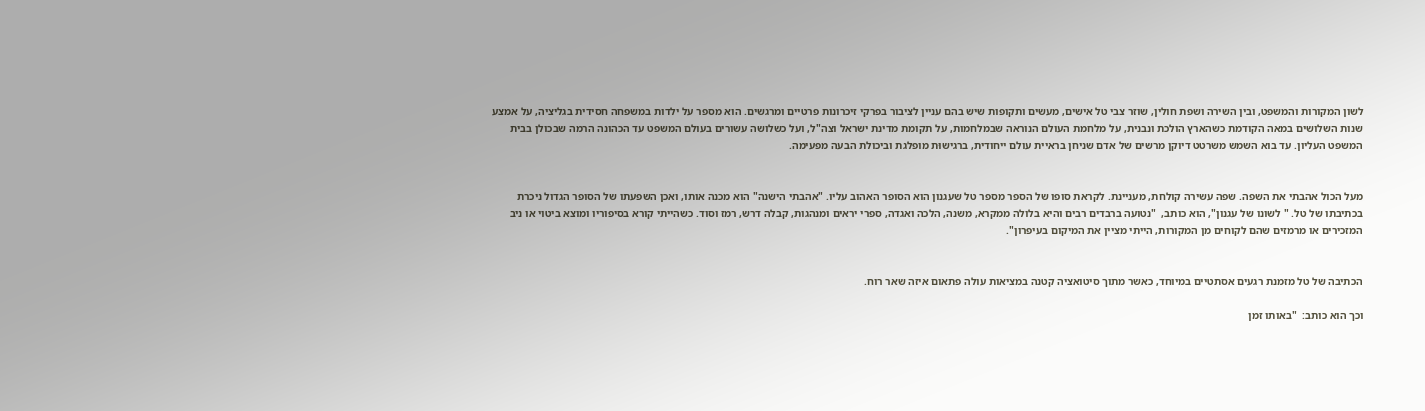לשון המקורות והמשפט, ובין השירה ושפת חולין, שוזר צבי טל אישים, מעשים ותקופות שיש בהם עניין לציבור בפרקי זיכרונות פרטיים ומרגשים. הוא מספר על ילדות במשפחה חסידית בגליציה, על אמצע שנות השלושים במאה הקודמת כשהארץ הולכת ונבנית, על מלחמת העולם הנוראה שבמלחמות, על תקומת מדינת ישראל וצה"ל, ועל כשלושה עשורים בעולם המשפט עד הכהונה הרמה שבכולן בבית המשפט העליון. עד בוא השמש משרטט דיוקן מרשים של אדם שניחן בראיית עולם ייחודית, ברגישוּת מופלגת וביכולת הבעה מפעימה.


מעל הכול אהבתי את השפה. שפה עשירה קולחת, מעניינת. לקראת סופו של הספר מספר טל שעגנון הוא הסופר האהוב עליו. "אהבתי הישנה" הוא מכנה אותו, ואכן השפעתו של הסופר הגדול ניכרת בכתיבתו של טל. " לשונו של עגנון", הוא כותב,  "נטועה ברבדים רבים והיא בלולה ממקרא, משנה, הלכה ואגדה, ספרי יראים ומנהגות, קבלה דרש, רמז וסוד. כשהייתי קורא בסיפוריו ומוצא ביטוי או ניב המזכירים או מרמזים שהם לקוחים מן המקורות, הייתי מציין את המיקום בעיפרון".


הכתיבה של טל מזמנת רגעים אסתטיים במיוחד, כאשר מתוך סיטואציה קטנה במציאות עולה פתאום איזה שאר רוח.

וכך הוא כותב:  "באותו זמן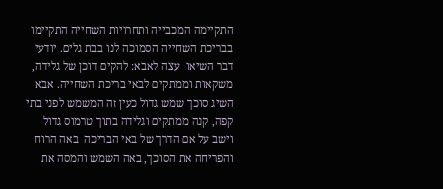התקיימה המכבייה ותחרויות השחייה התקיימו בבריכת השחייה הסמוכה לנו בבת גלים. יודעי דבר השיאו  עצה לאבא: להקים דוכן של גלידה, משקאות וממתקים לבאי בריכת השחייה. אבא השיג סוכך שמש גדול כעין זה המשמש לפני בתי קפה, קנה ממתקים וגלידה בתוך טרמוס גדול וישב על אם הדרך של באי הבריכה  באה הרוח והפריחה את הסוכך, באה השמש והמסה את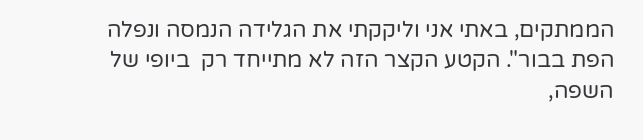הממתקים, באתי אני וליקקתי את הגלידה הנמסה ונפלה הפת בבור". הקטע הקצר הזה לא מתייחד רק  ביופי של השפה,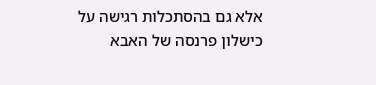אלא גם בהסתכלות רגישה על כישלון פרנסה של האבא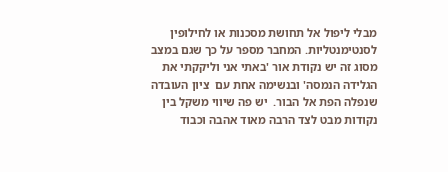מבלי ליפול אל תחושת מסכנות או לחילופין לסנטימנטליות. המחבר מספר על כך שגם במצב מסוג זה יש נקודת אור 'באתי אני וליקקתי את הגלידה הנמסה' ובנשימה אחת עם  ציון העובדה שנפלה הפת אל הבור.  יש פה שיווי משקל בין נקודות מבט לצד הרבה מאוד אהבה וכבוד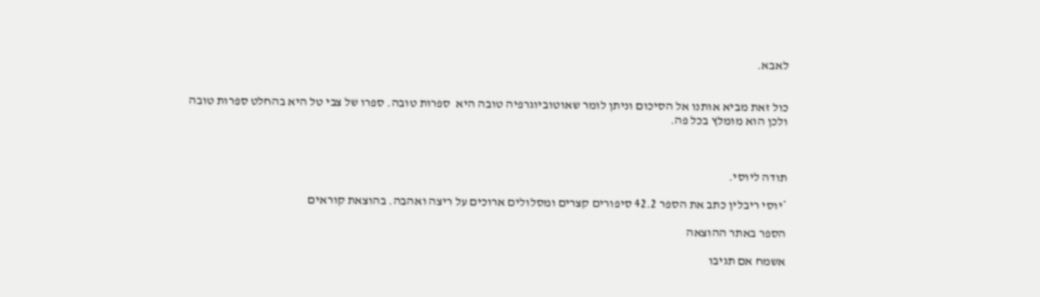לאבא.


כול זאת מביא אותנו אל הסיכום וניתן לומר שאוטוביוגרפיה טובה היא  ספרות טובה. ספרו של צבי טל היא בהחלט ספרות טובה ולכן הוא מומלץ בכל פה.



תודה ליוסי.

*יוסי ריבלין כתב את הספר 42.2 סיפורים קצרים ומסלולים ארוכים על ריצה ואהבה. בהוצאת קוראים

הספר באתר ההוצאה

אשמח אם תגיבו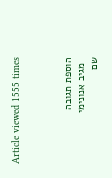Article viewed 1555 times



הוספת תגובה
  מגיב אנונימי
שם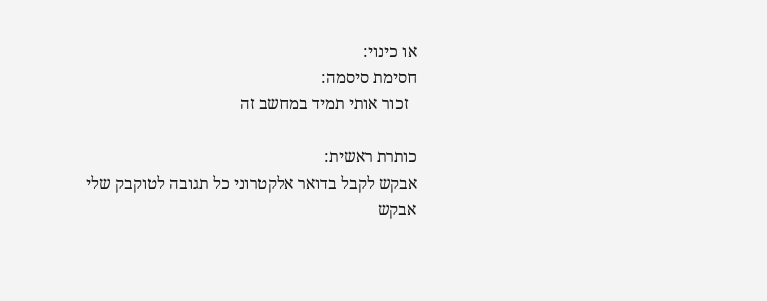או כינוי:
חסימת סיסמה:
  זכור אותי תמיד במחשב זה

כותרת ראשית:
אבקש לקבל בדואר אלקטרוני כל תגובה לטוקבק שלי
אבקש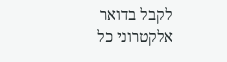לקבל בדואר אלקטרוני כל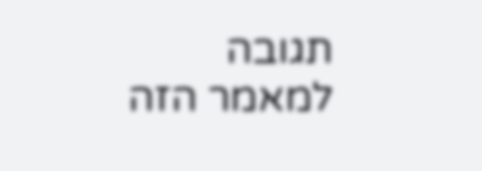תגובה למאמר הזה